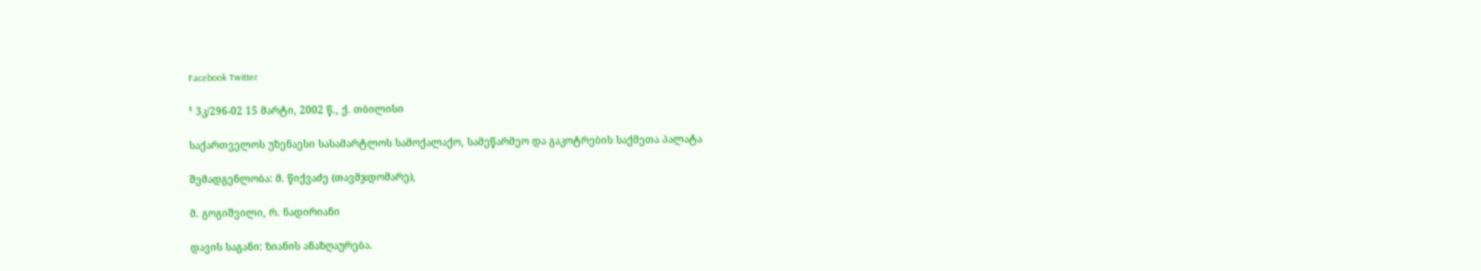Facebook Twitter

¹ 3კ/296-02 15 მარტი, 2002 წ., ქ. თბილისი

საქართველოს უზენაესი სასამარტლოს სამოქალაქო, სამეწარმეო და გაკოტრების საქმეთა პალატა

შემადგენლობა: მ. წიქვაძე (თავმჯდომარე),

მ. გოგიშვილი, რ. ნადირიანი

დავის საგანი: ზიანის ანაზღაურება.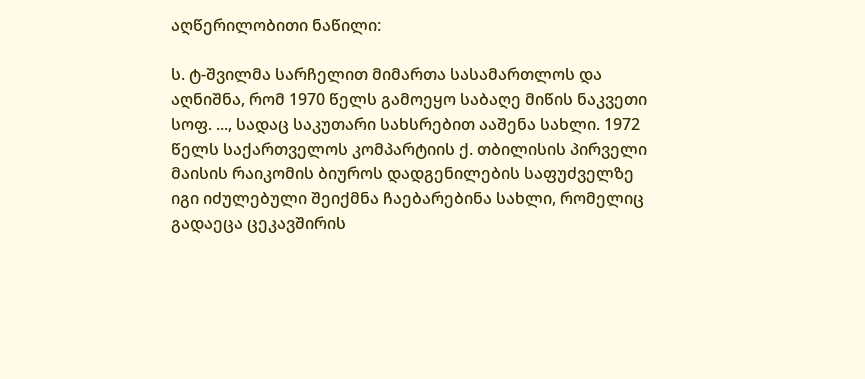აღწერილობითი ნაწილი:

ს. ტ-შვილმა სარჩელით მიმართა სასამართლოს და აღნიშნა, რომ 1970 წელს გამოეყო საბაღე მიწის ნაკვეთი სოფ. ..., სადაც საკუთარი სახსრებით ააშენა სახლი. 1972 წელს საქართველოს კომპარტიის ქ. თბილისის პირველი მაისის რაიკომის ბიუროს დადგენილების საფუძველზე იგი იძულებული შეიქმნა ჩაებარებინა სახლი, რომელიც გადაეცა ცეკავშირის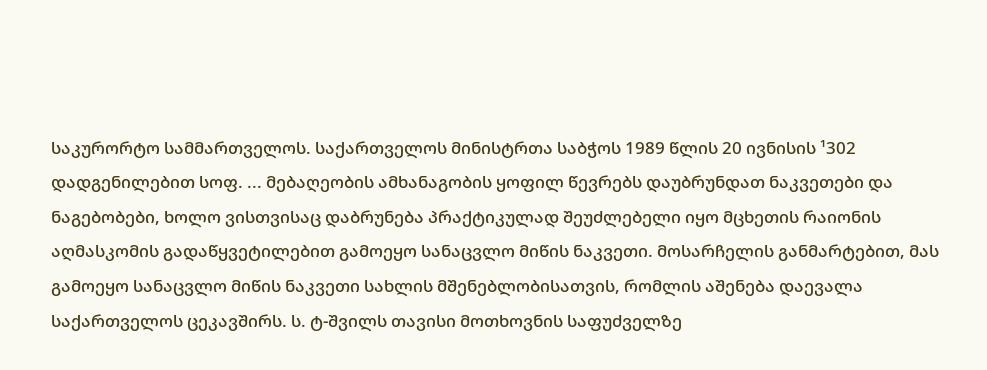საკურორტო სამმართველოს. საქართველოს მინისტრთა საბჭოს 1989 წლის 20 ივნისის ¹302 დადგენილებით სოფ. ... მებაღეობის ამხანაგობის ყოფილ წევრებს დაუბრუნდათ ნაკვეთები და ნაგებობები, ხოლო ვისთვისაც დაბრუნება პრაქტიკულად შეუძლებელი იყო მცხეთის რაიონის აღმასკომის გადაწყვეტილებით გამოეყო სანაცვლო მიწის ნაკვეთი. მოსარჩელის განმარტებით, მას გამოეყო სანაცვლო მიწის ნაკვეთი სახლის მშენებლობისათვის, რომლის აშენება დაევალა საქართველოს ცეკავშირს. ს. ტ-შვილს თავისი მოთხოვნის საფუძველზე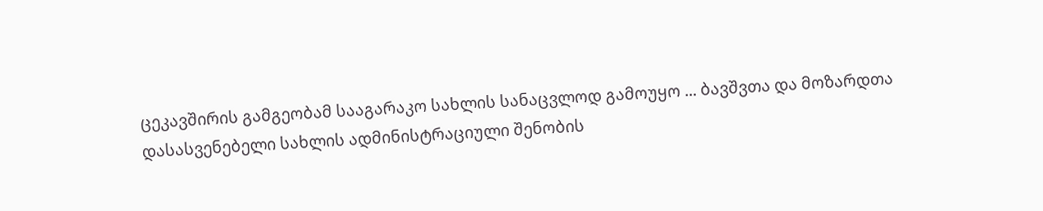ცეკავშირის გამგეობამ სააგარაკო სახლის სანაცვლოდ გამოუყო ... ბავშვთა და მოზარდთა დასასვენებელი სახლის ადმინისტრაციული შენობის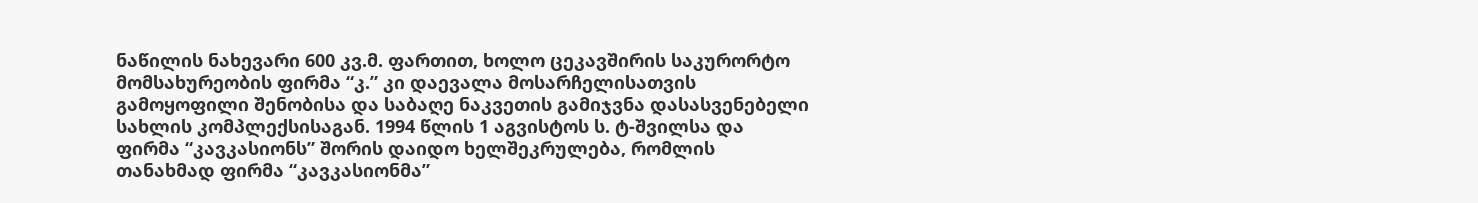ნაწილის ნახევარი 600 კვ.მ. ფართით, ხოლო ცეკავშირის საკურორტო მომსახურეობის ფირმა “კ.” კი დაევალა მოსარჩელისათვის გამოყოფილი შენობისა და საბაღე ნაკვეთის გამიჯვნა დასასვენებელი სახლის კომპლექსისაგან. 1994 წლის 1 აგვისტოს ს. ტ-შვილსა და ფირმა “კავკასიონს” შორის დაიდო ხელშეკრულება, რომლის თანახმად ფირმა “კავკასიონმა”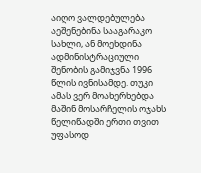აიღო ვალდებულება აეშენებინა სააგარაკო სახლი, ან მოეხდინა ადმინისტრაციული შენობის გამიჯვნა 1996 წლის ივნისამდე. თუკი ამას ვერ მოახერხებდა მაშინ მოსარჩელის ოჯახს წელიწადში ერთი თვით უფასოდ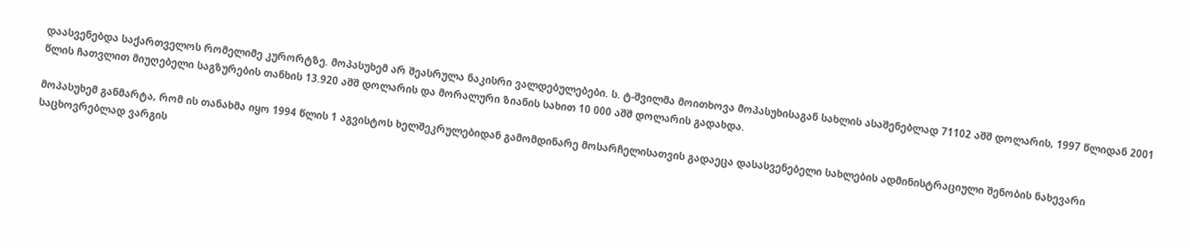დაასვენებდა საქართველოს რომელიმე კურორტზე. მოპასუხემ არ შეასრულა ნაკისრი ვალდებულებები. ს. ტ-შვილმა მოითხოვა მოპასუხისაგან სახლის ასაშენებლად 71102 აშშ დოლარის, 1997 წლიდან 2001 წლის ჩათვლით მიუღებელი საგზურების თანხის 13.920 აშშ დოლარის და მორალური ზიანის სახით 10 000 აშშ დოლარის გადახდა.

მოპასუხემ განმარტა, რომ ის თანახმა იყო 1994 წლის 1 აგვისტოს ხელშეკრულებიდან გამომდინარე მოსარჩელისათვის გადაეცა დასასვენებელი სახლების ადმინისტრაციული შენობის ნახევარი საცხოვრებლად ვარგის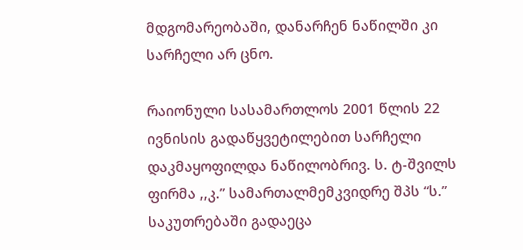მდგომარეობაში, დანარჩენ ნაწილში კი სარჩელი არ ცნო.

რაიონული სასამართლოს 2001 წლის 22 ივნისის გადაწყვეტილებით სარჩელი დაკმაყოფილდა ნაწილობრივ. ს. ტ-შვილს ფირმა ,,კ.” სამართალმემკვიდრე შპს “ს.” საკუთრებაში გადაეცა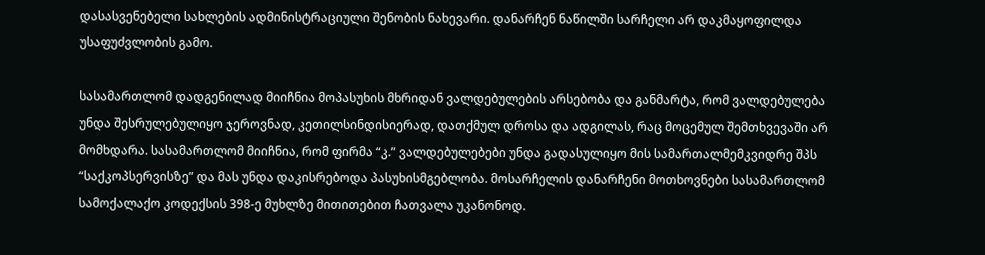დასასვენებელი სახლების ადმინისტრაციული შენობის ნახევარი. დანარჩენ ნაწილში სარჩელი არ დაკმაყოფილდა უსაფუძვლობის გამო.

სასამართლომ დადგენილად მიიჩნია მოპასუხის მხრიდან ვალდებულების არსებობა და განმარტა, რომ ვალდებულება უნდა შესრულებულიყო ჯეროვნად, კეთილსინდისიერად, დათქმულ დროსა და ადგილას, რაც მოცემულ შემთხვევაში არ მომხდარა. სასამართლომ მიიჩნია, რომ ფირმა “კ.” ვალდებულებები უნდა გადასულიყო მის სამართალმემკვიდრე შპს “საქკოპსერვისზე” და მას უნდა დაკისრებოდა პასუხისმგებლობა. მოსარჩელის დანარჩენი მოთხოვნები სასამართლომ სამოქალაქო კოდექსის 398-ე მუხლზე მითითებით ჩათვალა უკანონოდ.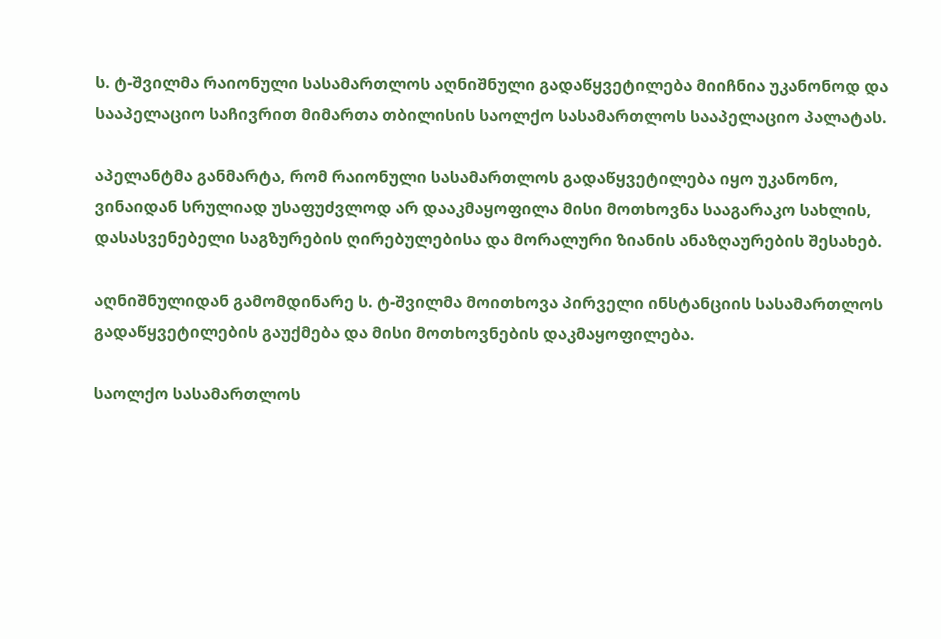ს. ტ-შვილმა რაიონული სასამართლოს აღნიშნული გადაწყვეტილება მიიჩნია უკანონოდ და სააპელაციო საჩივრით მიმართა თბილისის საოლქო სასამართლოს სააპელაციო პალატას.

აპელანტმა განმარტა, რომ რაიონული სასამართლოს გადაწყვეტილება იყო უკანონო, ვინაიდან სრულიად უსაფუძვლოდ არ დააკმაყოფილა მისი მოთხოვნა სააგარაკო სახლის, დასასვენებელი საგზურების ღირებულებისა და მორალური ზიანის ანაზღაურების შესახებ.

აღნიშნულიდან გამომდინარე ს. ტ-შვილმა მოითხოვა პირველი ინსტანციის სასამართლოს გადაწყვეტილების გაუქმება და მისი მოთხოვნების დაკმაყოფილება.

საოლქო სასამართლოს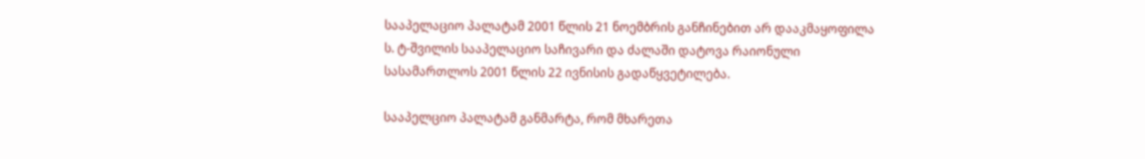სააპელაციო პალატამ 2001 წლის 21 ნოემბრის განჩინებით არ დააკმაყოფილა ს. ტ-შვილის სააპელაციო საჩივარი და ძალაში დატოვა რაიონული სასამართლოს 2001 წლის 22 ივნისის გადაწყვეტილება.

სააპელციო პალატამ განმარტა, რომ მხარეთა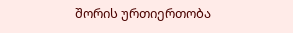შორის ურთიერთობა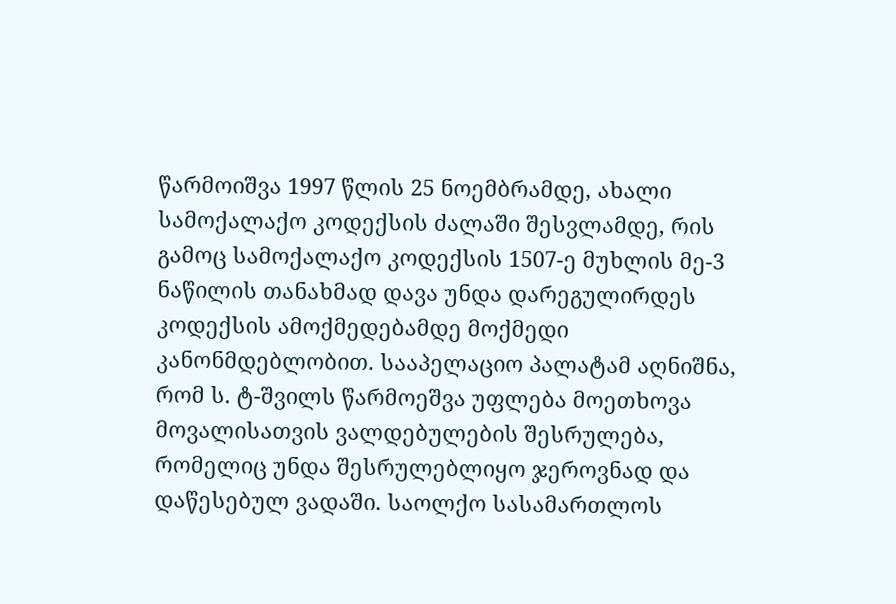წარმოიშვა 1997 წლის 25 ნოემბრამდე, ახალი სამოქალაქო კოდექსის ძალაში შესვლამდე, რის გამოც სამოქალაქო კოდექსის 1507-ე მუხლის მე-3 ნაწილის თანახმად დავა უნდა დარეგულირდეს კოდექსის ამოქმედებამდე მოქმედი კანონმდებლობით. სააპელაციო პალატამ აღნიშნა, რომ ს. ტ-შვილს წარმოეშვა უფლება მოეთხოვა მოვალისათვის ვალდებულების შესრულება, რომელიც უნდა შესრულებლიყო ჯეროვნად და დაწესებულ ვადაში. საოლქო სასამართლოს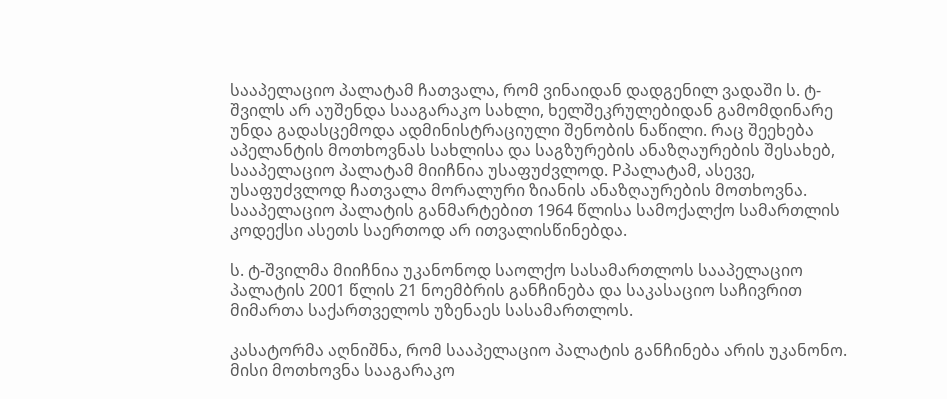სააპელაციო პალატამ ჩათვალა, რომ ვინაიდან დადგენილ ვადაში ს. ტ-შვილს არ აუშენდა სააგარაკო სახლი, ხელშეკრულებიდან გამომდინარე უნდა გადასცემოდა ადმინისტრაციული შენობის ნაწილი. რაც შეეხება აპელანტის მოთხოვნას სახლისა და საგზურების ანაზღაურების შესახებ, სააპელაციო პალატამ მიიჩნია უსაფუძვლოდ. Pპალატამ, ასევე, უსაფუძვლოდ ჩათვალა მორალური ზიანის ანაზღაურების მოთხოვნა. სააპელაციო პალატის განმარტებით 1964 წლისა სამოქალქო სამართლის კოდექსი ასეთს საერთოდ არ ითვალისწინებდა.

ს. ტ-შვილმა მიიჩნია უკანონოდ საოლქო სასამართლოს სააპელაციო პალატის 2001 წლის 21 ნოემბრის განჩინება და საკასაციო საჩივრით მიმართა საქართველოს უზენაეს სასამართლოს.

კასატორმა აღნიშნა, რომ სააპელაციო პალატის განჩინება არის უკანონო. მისი მოთხოვნა სააგარაკო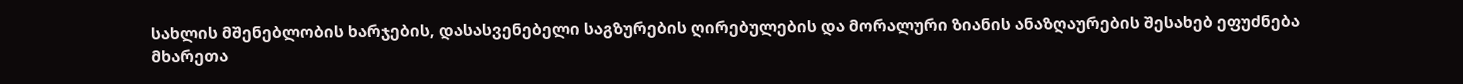სახლის მშენებლობის ხარჯების, დასასვენებელი საგზურების ღირებულების და მორალური ზიანის ანაზღაურების შესახებ ეფუძნება მხარეთა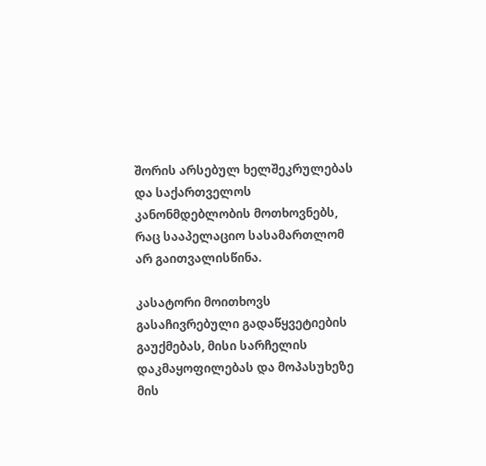შორის არსებულ ხელშეკრულებას და საქართველოს კანონმდებლობის მოთხოვნებს, რაც სააპელაციო სასამართლომ არ გაითვალისწინა.

კასატორი მოითხოვს გასაჩივრებული გადაწყვეტიების გაუქმებას, მისი სარჩელის დაკმაყოფილებას და მოპასუხეზე მის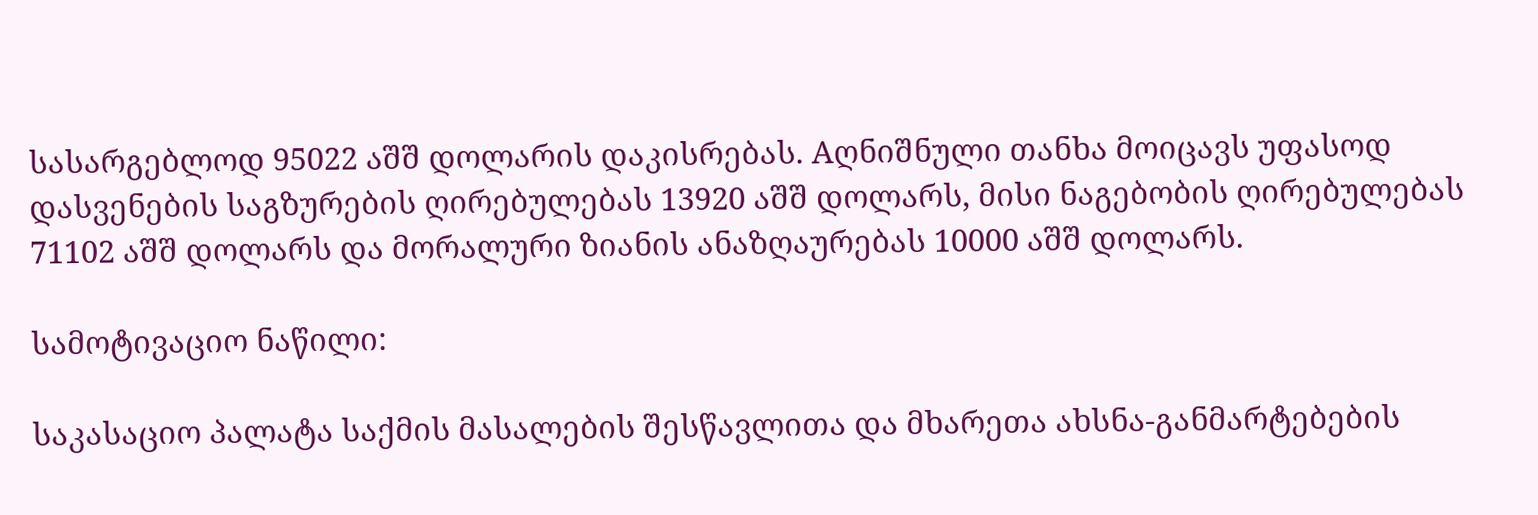სასარგებლოდ 95022 აშშ დოლარის დაკისრებას. Aღნიშნული თანხა მოიცავს უფასოდ დასვენების საგზურების ღირებულებას 13920 აშშ დოლარს, მისი ნაგებობის ღირებულებას 71102 აშშ დოლარს და მორალური ზიანის ანაზღაურებას 10000 აშშ დოლარს.

სამოტივაციო ნაწილი:

საკასაციო პალატა საქმის მასალების შესწავლითა და მხარეთა ახსნა-განმარტებების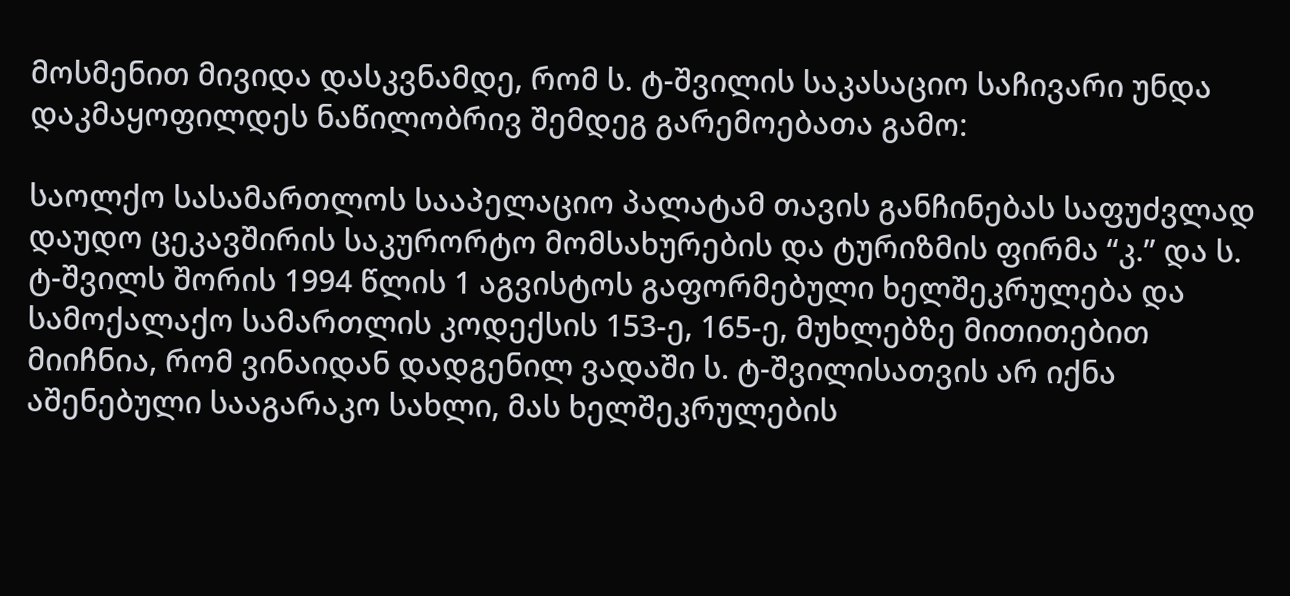მოსმენით მივიდა დასკვნამდე, რომ ს. ტ-შვილის საკასაციო საჩივარი უნდა დაკმაყოფილდეს ნაწილობრივ შემდეგ გარემოებათა გამო:

საოლქო სასამართლოს სააპელაციო პალატამ თავის განჩინებას საფუძვლად დაუდო ცეკავშირის საკურორტო მომსახურების და ტურიზმის ფირმა “კ.” და ს. ტ-შვილს შორის 1994 წლის 1 აგვისტოს გაფორმებული ხელშეკრულება და სამოქალაქო სამართლის კოდექსის 153-ე, 165-ე, მუხლებზე მითითებით მიიჩნია, რომ ვინაიდან დადგენილ ვადაში ს. ტ-შვილისათვის არ იქნა აშენებული სააგარაკო სახლი, მას ხელშეკრულების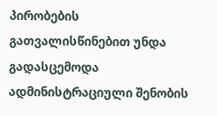პირობების გათვალისწინებით უნდა გადასცემოდა ადმინისტრაციული შენობის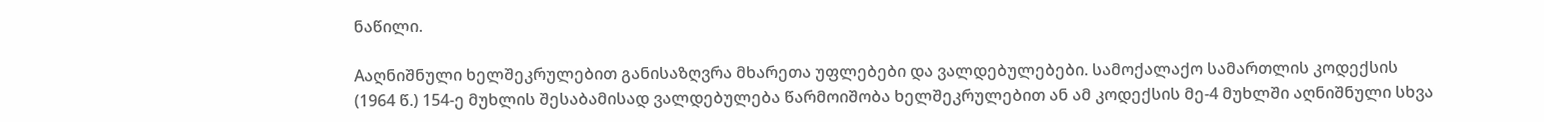ნაწილი.

Aაღნიშნული ხელშეკრულებით განისაზღვრა მხარეთა უფლებები და ვალდებულებები. სამოქალაქო სამართლის კოდექსის (1964 წ.) 154-ე მუხლის შესაბამისად ვალდებულება წარმოიშობა ხელშეკრულებით ან ამ კოდექსის მე-4 მუხლში აღნიშნული სხვა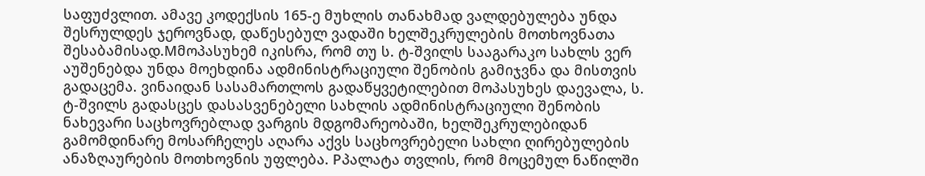საფუძვლით. ამავე კოდექსის 165-ე მუხლის თანახმად ვალდებულება უნდა შესრულდეს ჯეროვნად, დაწესებულ ვადაში ხელშეკრულების მოთხოვნათა შესაბამისად.Mმოპასუხემ იკისრა, რომ თუ ს. ტ-შვილს სააგარაკო სახლს ვერ აუშენებდა უნდა მოეხდინა ადმინისტრაციული შენობის გამიჯვნა და მისთვის გადაცემა. ვინაიდან სასამართლოს გადაწყვეტილებით მოპასუხეს დაევალა, ს. ტ-შვილს გადასცეს დასასვენებელი სახლის ადმინისტრაციული შენობის ნახევარი საცხოვრებლად ვარგის მდგომარეობაში, ხელშეკრულებიდან გამომდინარე მოსარჩელეს აღარა აქვს საცხოვრებელი სახლი ღირებულების ანაზღაურების მოთხოვნის უფლება. Pპალატა თვლის, რომ მოცემულ ნაწილში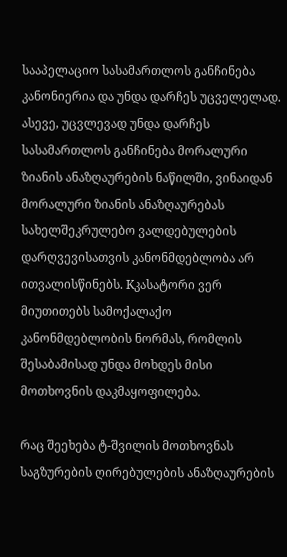სააპელაციო სასამართლოს განჩინება კანონიერია და უნდა დარჩეს უცველელად. ასევე, უცვლევად უნდა დარჩეს სასამართლოს განჩინება მორალური ზიანის ანაზღაურების ნაწილში, ვინაიდან მორალური ზიანის ანაზღაურებას სახელშეკრულებო ვალდებულების დარღვევისათვის კანონმდებლობა არ ითვალისწინებს. Kკასატორი ვერ მიუთითებს სამოქალაქო კანონმდებლობის ნორმას, რომლის შესაბამისად უნდა მოხდეს მისი მოთხოვნის დაკმაყოფილება.

რაც შეეხება ტ-შვილის მოთხოვნას საგზურების ღირებულების ანაზღაურების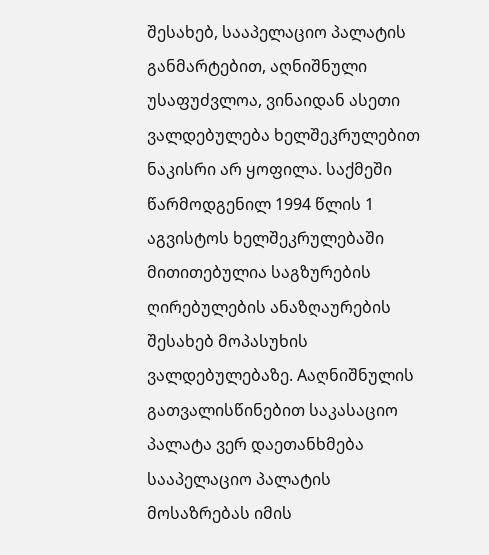შესახებ, სააპელაციო პალატის განმარტებით, აღნიშნული უსაფუძვლოა, ვინაიდან ასეთი ვალდებულება ხელშეკრულებით ნაკისრი არ ყოფილა. საქმეში წარმოდგენილ 1994 წლის 1 აგვისტოს ხელშეკრულებაში მითითებულია საგზურების ღირებულების ანაზღაურების შესახებ მოპასუხის ვალდებულებაზე. Aაღნიშნულის გათვალისწინებით საკასაციო პალატა ვერ დაეთანხმება სააპელაციო პალატის მოსაზრებას იმის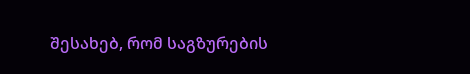შესახებ, რომ საგზურების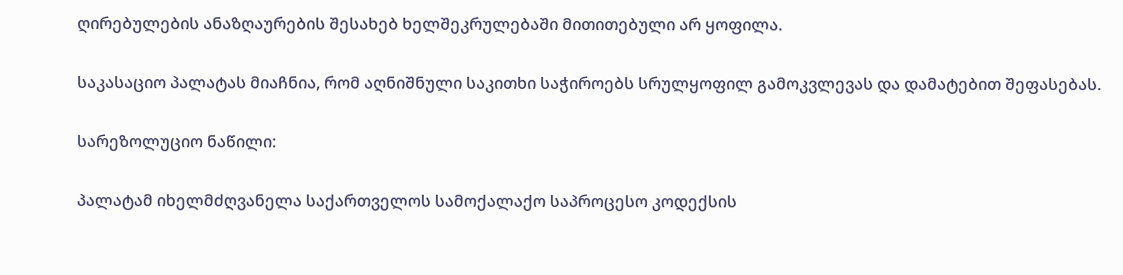ღირებულების ანაზღაურების შესახებ ხელშეკრულებაში მითითებული არ ყოფილა.

საკასაციო პალატას მიაჩნია, რომ აღნიშნული საკითხი საჭიროებს სრულყოფილ გამოკვლევას და დამატებით შეფასებას.

სარეზოლუციო ნაწილი:

პალატამ იხელმძღვანელა საქართველოს სამოქალაქო საპროცესო კოდექსის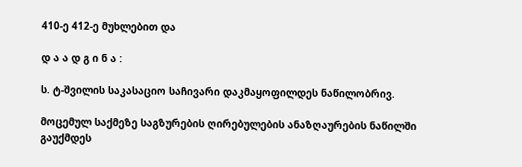410-ე 412-ე მუხლებით და

დ ა ა დ გ ი ნ ა :

ს. ტ-შვილის საკასაციო საჩივარი დაკმაყოფილდეს ნაწილობრივ.

მოცემულ საქმეზე საგზურების ღირებულების ანაზღაურების ნაწილში გაუქმდეს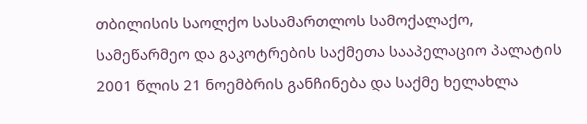თბილისის საოლქო სასამართლოს სამოქალაქო, სამეწარმეო და გაკოტრების საქმეთა სააპელაციო პალატის 2001 წლის 21 ნოემბრის განჩინება და საქმე ხელახლა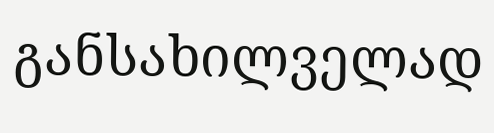განსახილველად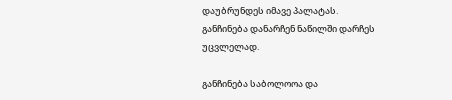დაუბრუნდეს იმავე პალატას. განჩინება დანარჩენ ნაწილში დარჩეს უცვლელად.

განჩინება საბოლოოა და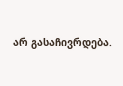არ გასაჩივრდება.